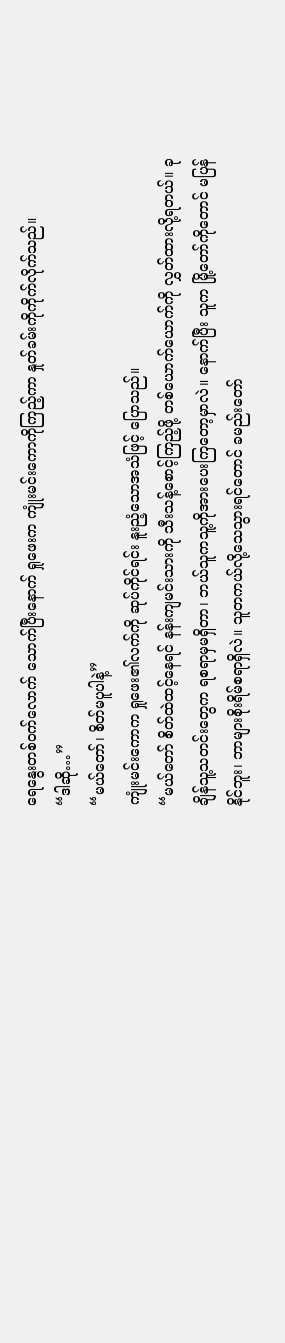ရေနွေးတစ်ဝက်လောက် သောက်ပြီးနောက် ရှုဖေးက ကျုံးမင်းကောကိုကြည့်ကာ နှုတ်ခမ်းကိုကိုက်လိုက်သည်။
“ဒါဆို…”
“မယ်တော်၊ စိတ်မပူပါနဲ့”
ကျုံးမင်းကောက ရှုဖေး၏လက်ကို ဆုပ်ကိုင်ရင်း နူးညံ့သောအသံဖြင့် ပြောသည်။
“မယ်တော် စိတ်ထဲထင့်နေရင် နန်းကျမင်းသားကို သီးသန့်စောင့်ကြည့်ဖို့ တစ်ယောက်ယောက်ကို လွှတ်ထားလို့ရတယ်။ ခုချိန်သူ့သတင်းတွေက ရစရာမှမရှိတာ၊ ဘယ်သူကသူ့ကိုအားပေးကြတော့မှာလဲ။ နောက်ပြီး သူက မြို့တော်ကိုတောင် မပြန်နိုင်ဘူး၊ ဘာများစိုးရိမ်စရာရှိလဲ။ သူတကယ်လို့သေသွားရင်တောင် ခမည်းတော်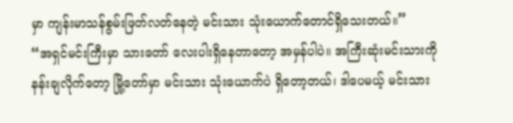မှာ ကျန်းမာသန်စွမ်းဖြတ်လတ်နေတဲ့ မင်းသား သုံးယောက်တောင်ရှိသေးတယ်။”
“အရှင်မင်းကြီးမှာ သားတော် လေးပါးရှိနေတာတော့ အမှန်ပါပဲ။ အကြီးဆုံးမင်းသားကို နန်းချလိုက်တော့ မြို့တော်မှာ မင်းသား သုံးယောက်ပဲ ရှိတော့တယ်၊ ဒါပေမယ့် မင်းသား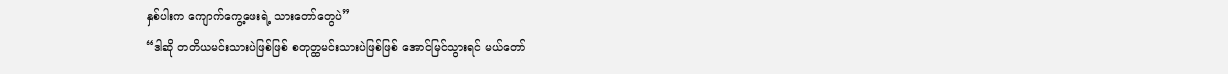နှစ်ပါးက ကျောက်ကွေ့ဖေးရဲ့ သားတော်တွေပဲ”
“ဒါဆို တတိယမင်းသားပဲဖြစ်ဖြစ် စတုတ္ထမင်းသားပဲဖြစ်ဖြစ် အောင်မြင်သွားရင် မယ်တော်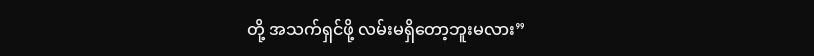တို့ အသက်ရှင်ဖို့ လမ်းမရှိတော့ဘူးမလား”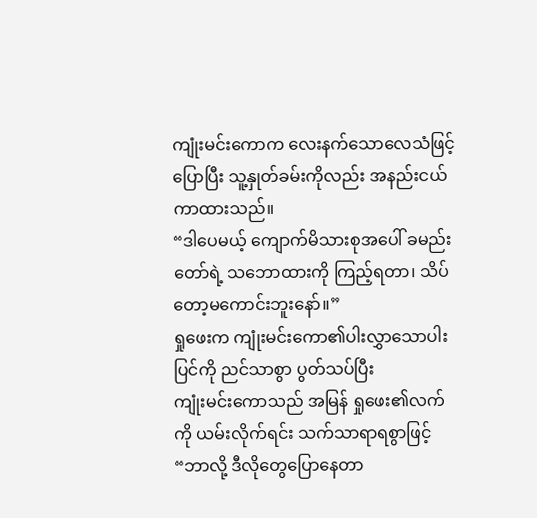ကျုံးမင်းကောက လေးနက်သောလေသံဖြင့်ပြောပြီး သူ့နှုတ်ခမ်းကိုလည်း အနည်းငယ် ကာထားသည်။
“ဒါပေမယ့် ကျောက်မိသားစုအပေါ် ခမည်းတော်ရဲ့ သဘောထားကို ကြည့်ရတာ၊ သိပ်တော့မကောင်းဘူးနော်။”
ရှုဖေးက ကျုံးမင်းကော၏ပါးလွှာသောပါးပြင်ကို ညင်သာစွာ ပွတ်သပ်ပြီး
ကျုံးမင်းကောသည် အမြန် ရှုဖေး၏လက်ကို ယမ်းလိုက်ရင်း သက်သာရာရစွာဖြင့်
“ဘာလို့ ဒီလိုတွေပြောနေတာ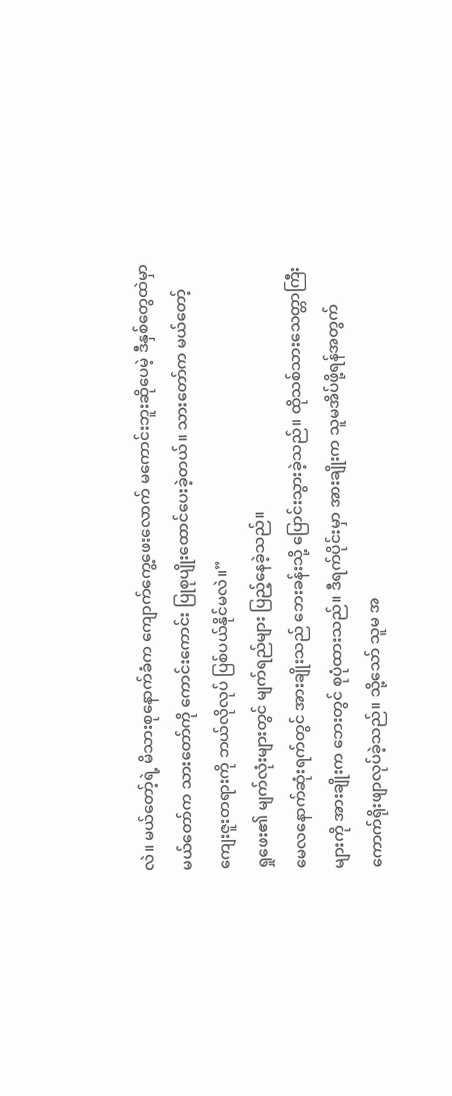လဲ။ မယ်တော့်ရဲ့ မိသားစုနောက်ခံက ကျောက်ကွေ့ဖေးလောက် မကောင်းဘူးဆိုပေမဲ့ ဒီနှစ်တွေထဲမှာ မယ်တော်က သားတော်ကို ကောင်းကောင်း ပြုစုပျိုးထောင်ပေးခဲ့တယ်။ သားတော်က မယ်တော့် ကျေးဇူးတရားကို ဘယ်လိုလုပ် ပြစ်ပယ်နိုင်မလဲ။”
ရှုဖေး၏ မျက်လုံးများတွင် မျက်ရည်များ ပြည့်နေခဲ့သည်။
မေလနောက်ဆုံးရက်တွင် အားချိုးသည် ဘေးခန်းသို့ ပြောင်းသွားခဲ့သည်။ ထိုသစ်သားသေတ္တာကြီးများကို အားချိုးက ဘေးတွင် စုပုံထားသည်။ ဒီရက်ပိုင်းမှာ အားချိုးက သူမအိပ်ဖို့ရန်အတွက် ကောက်ရိုးဖျာလုပ်ခဲ့သည်။ သို့သော် သူမ အ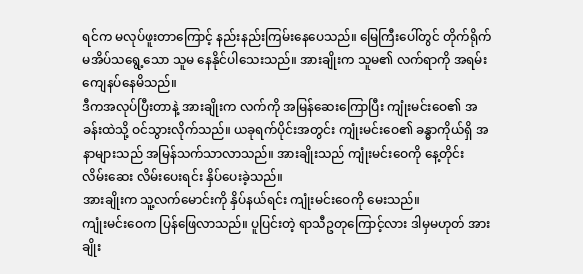ရင်က မလုပ်ဖူးတာကြောင့် နည်းနည်းကြမ်းနေပေသည်။ မြေကြီးပေါ်တွင် တိုက်ရိုက်မအိပ်သရွေ့သော သူမ နေနိုင်ပါသေးသည်။ အားချိုးက သူမ၏ လက်ရာကို အရမ်းကျေနပ်နေမိသည်။
ဒီကအလုပ်ပြီးတာနဲ့ အားချိုးက လက်ကို အမြန်ဆေးကြောပြီး ကျုံးမင်းဝေ၏ အခန်းထဲသို့ ဝင်သွားလိုက်သည်။ ယခုရက်ပိုင်းအတွင်း ကျုံးမင်းဝေ၏ ခန္ဓာကိုယ်ရှိ အနာများသည် အမြန်သက်သာလာသည်။ အားချိုးသည် ကျုံးမင်းဝေကို နေ့တိုင်း လိမ်းဆေး လိမ်းပေးရင်း နှိပ်ပေးခဲ့သည်။
အားချိုးက သူ့လက်မောင်းကို နှိပ်နယ်ရင်း ကျုံးမင်းဝေကို မေးသည်။
ကျုံးမင်းဝေက ပြန်ဖြေလာသည်။ ပူပြင်းတဲ့ ရာသီဥတုကြောင့်လား ဒါမှမဟုတ် အားချိုး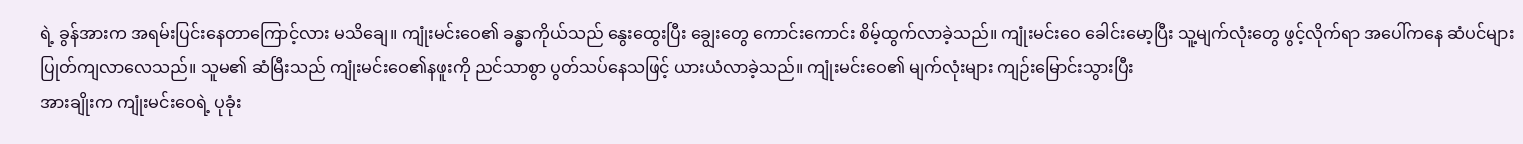ရဲ့ ခွန်အားက အရမ်းပြင်းနေတာကြောင့်လား မသိချေ။ ကျုံးမင်းဝေ၏ ခန္ဓာကိုယ်သည် နွေးထွေးပြီး ချွေးတွေ ကောင်းကောင်း စိမ့်ထွက်လာခဲ့သည်။ ကျုံးမင်းဝေ ခေါင်းမော့ပြီး သူ့မျက်လုံးတွေ ဖွင့်လိုက်ရာ အပေါ်ကနေ ဆံပင်များ ပြုတ်ကျလာလေသည်။ သူမ၏ ဆံမြီးသည် ကျုံးမင်းဝေ၏နဖူးကို ညင်သာစွာ ပွတ်သပ်နေသဖြင့် ယားယံလာခဲ့သည်။ ကျုံးမင်းဝေ၏ မျက်လုံးများ ကျဉ်းမြောင်းသွားပြီး
အားချိုးက ကျုံးမင်းဝေရဲ့ ပုခုံး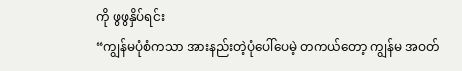ကို ဖွဖွနှိပ်ရင်း
“ကျွန်မပုံစံကသာ အားနည်းတဲ့ပုံပေါ်ပေမဲ့ တကယ်တော့ ကျွန်မ အဝတ်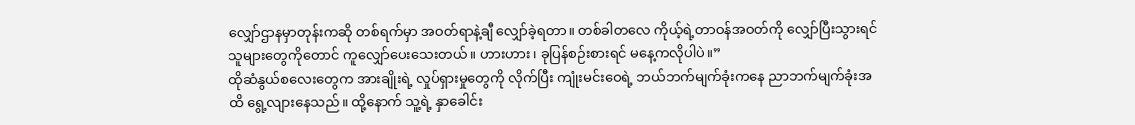လျှော်ဌာနမှာတုန်းကဆို တစ်ရက်မှာ အဝတ်ရာနဲ့ချီ လျှော်ခဲ့ရတာ။ တစ်ခါတလေ ကိုယ့်ရဲ့တာဝန်အဝတ်ကို လျှော်ပြီးသွားရင် သူများတွေကိုတောင် ကူလျှော်ပေးသေးတယ်။ ဟားဟား၊ ခုပြန်စဉ်းစားရင် မနေ့ကလိုပါပဲ။”
ထိုဆံနွယ်စလေးတွေက အားချိုးရဲ့ လှုပ်ရှားမှုတွေကို လိုက်ပြီး ကျုံးမင်းဝေရဲ့ ဘယ်ဘက်မျက်ခုံးကနေ ညာဘက်မျက်ခုံးအထိ ရွေ့လျားနေသည်။ ထို့နောက် သူ့ရဲ့ နှာခေါင်း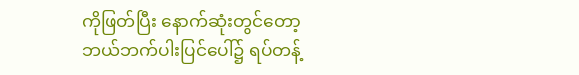ကိုဖြတ်ပြီး နောက်ဆုံးတွင်တော့ ဘယ်ဘက်ပါးပြင်ပေါ်၌ ရပ်တန့်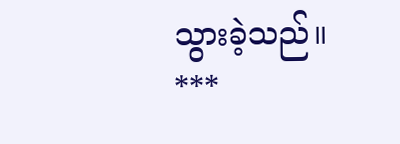သွားခဲ့သည်။
***